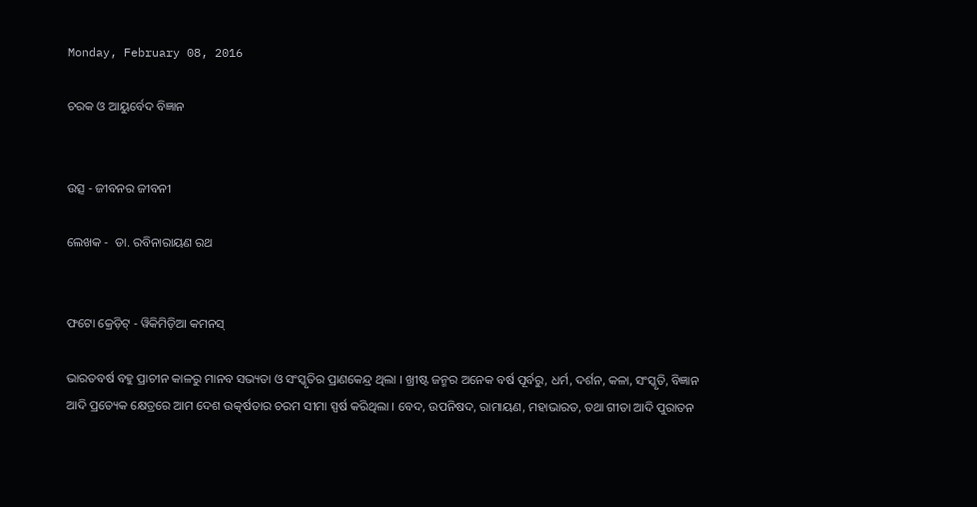Monday, February 08, 2016

ଚରକ ଓ ଆୟୁର୍ବେଦ ବିଜ୍ଞାନ


ଉତ୍ସ - ଜୀବନର ଜୀବନୀ

ଲେଖକ -  ଡା. ରବିନାରାୟଣ ରଥ


ଫଟୋ କ୍ରେଡ଼ିଟ୍ - ୱିକିମିଡ଼ିଆ କମନସ୍

ଭାରତବର୍ଷ ବହୁ ପ୍ରାଚୀନ କାଳରୁ ମାନବ ସଭ୍ୟତା ଓ ସଂସ୍କୃତିର ପ୍ରାଣକେନ୍ଦ୍ର ଥିଲା । ଖ୍ରୀଷ୍ଟ ଜନ୍ମର ଅନେକ ବର୍ଷ ପୂର୍ବରୁ, ଧର୍ମ, ଦର୍ଶନ, କଳା, ସଂସ୍କୃତି, ବିଜ୍ଞାନ ଆଦି ପ୍ରତ୍ୟେକ କ୍ଷେତ୍ରରେ ଆମ ଦେଶ ଉତ୍କର୍ଷତାର ଚରମ ସୀମା ସ୍ପର୍ଷ କରିଥିଲା । ବେଦ, ଉପନିଷଦ, ରାମାୟଣ, ମହାଭାରତ, ତଥା ଗୀତା ଆଦି ପୁରାତନ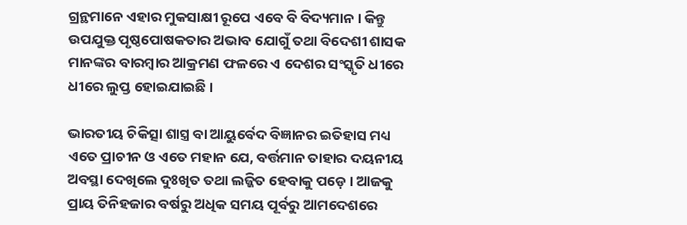ଗ୍ରନ୍ଥମାନେ ଏହାର ମୁକସାକ୍ଷୀ ରୂପେ ଏବେ ବି ବିଦ୍ୟମାନ । କିନ୍ତୁ ଉପଯୁକ୍ତ ପୃଷ୍ଠପୋଷକତାର ଅଭାବ ଯୋଗୁଁ ତଥା ବିଦେଶୀ ଶାସକ ମାନଙ୍କର ବାରମ୍ବାର ଆକ୍ରମଣ ଫଳରେ ଏ ଦେଶର ସଂସ୍କୃତି ଧୀରେ ଧୀରେ ଲୁପ୍ତ ହୋଇଯାଇଛି ।

ଭାରତୀୟ ଚିକିତ୍ସା ଶାସ୍ତ୍ର ବା ଆୟୁର୍ବେଦ ବିଜ୍ଞାନର ଇତିହାସ ମଧ୍ୟ ଏତେ ପ୍ରାଚୀନ ଓ ଏତେ ମହାନ ଯେ, ବର୍ତ୍ତମାନ ତାହାର ଦୟନୀୟ ଅବସ୍ଥା ଦେଖିଲେ ଦୁଃଖିତ ତଥା ଲଜ୍ଜିତ ହେବାକୁ ପଡ଼େ । ଆଜକୁ ପ୍ରାୟ ତିନିହଜାର ବର୍ଷରୁ ଅଧିକ ସମୟ ପୂର୍ବରୁ ଆମଦେଶରେ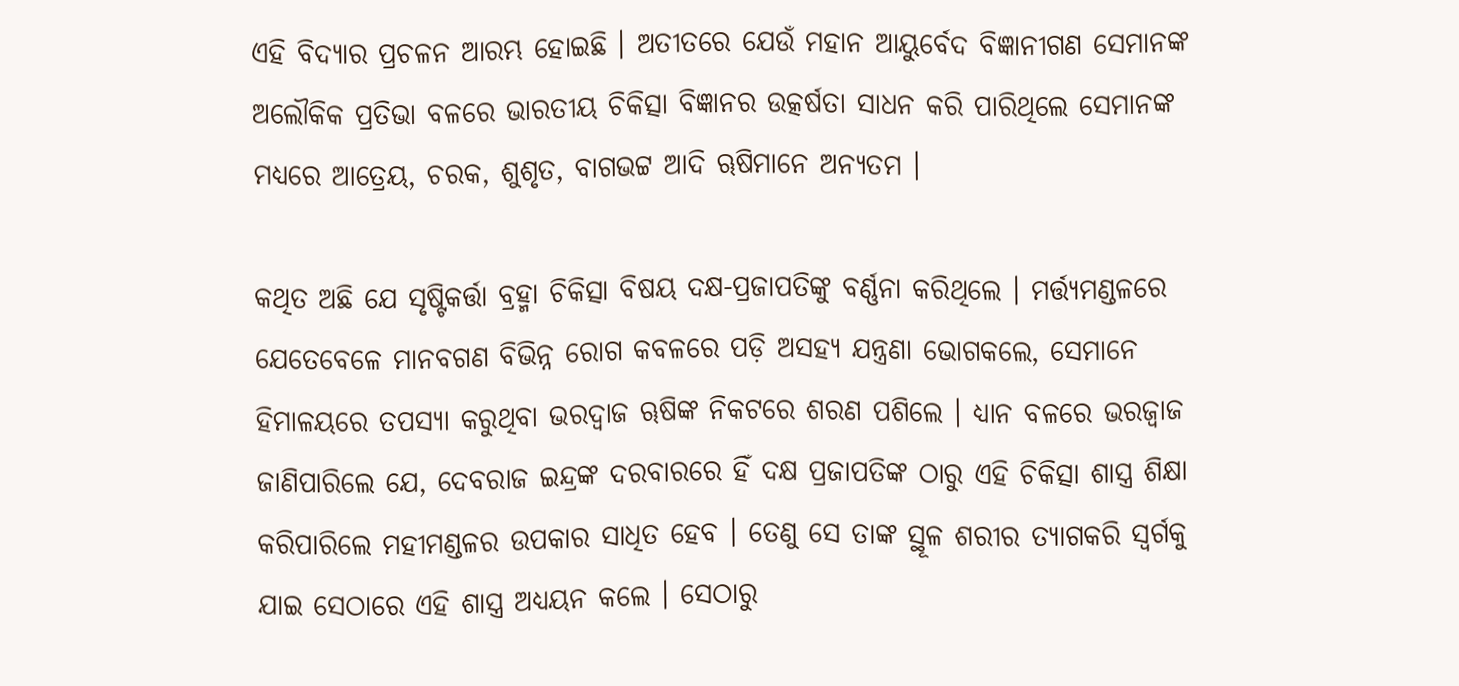ଏହି ବିଦ୍ୟାର ପ୍ରଚଳନ ଆରମ୍ଭ ହୋଇଛି । ଅତୀତରେ ଯେଉଁ ମହାନ ଆୟୁର୍ବେଦ ବିଜ୍ଞାନୀଗଣ ସେମାନଙ୍କ ଅଲୌକିକ ପ୍ରତିଭା ବଳରେ ଭାରତୀୟ ଚିକିତ୍ସା ବିଜ୍ଞାନର ଉତ୍କର୍ଷତା ସାଧନ କରି ପାରିଥିଲେ ସେମାନଙ୍କ ମଧ୍ୟରେ ଆତ୍ରେୟ, ଚରକ, ଶୁଶୃତ, ବାଗଭଟ୍ଟ ଆଦି ୠଷିମାନେ ଅନ୍ୟତମ ।

କଥିତ ଅଛି ଯେ ସୃଷ୍ଟିକର୍ତ୍ତା ବ୍ରହ୍ମା ଚିକିତ୍ସା ବିଷୟ ଦକ୍ଷ-ପ୍ରଜାପତିଙ୍କୁ ବର୍ଣ୍ଣନା କରିଥିଲେ । ମର୍ତ୍ତ୍ୟମଣ୍ଡଳରେ ଯେତେବେଳେ ମାନବଗଣ ବିଭିନ୍ନ ରୋଗ କବଳରେ ପଡ଼ି ଅସହ୍ୟ ଯନ୍ତ୍ରଣା ଭୋଗକଲେ, ସେମାନେ ହିମାଳୟରେ ତପସ୍ୟା କରୁଥିବା ଭରଦ୍ୱାଜ ୠଷିଙ୍କ ନିକଟରେ ଶରଣ ପଶିଲେ । ଧ୍ୟାନ ବଳରେ ଭରଜ୍ୱାଜ ଜାଣିପାରିଲେ ଯେ, ଦେବରାଜ ଇନ୍ଦ୍ରଙ୍କ ଦରବାରରେ ହିଁ ଦକ୍ଷ ପ୍ରଜାପତିଙ୍କ ଠାରୁ ଏହି ଚିକିତ୍ସା ଶାସ୍ତ୍ର ଶିକ୍ଷା କରିପାରିଲେ ମହୀମଣ୍ଡଳର ଉପକାର ସାଧିତ ହେବ । ତେଣୁ ସେ ତାଙ୍କ ସ୍ଥୂଳ ଶରୀର ତ୍ୟାଗକରି ସ୍ୱର୍ଗକୁ ଯାଇ ସେଠାରେ ଏହି ଶାସ୍ତ୍ର ଅଧ୍ୟୟନ କଲେ । ସେଠାରୁ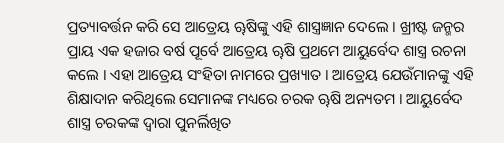ପ୍ରତ୍ୟାବର୍ତ୍ତନ କରି ସେ ଆତ୍ରେୟ ୠଷିଙ୍କୁ ଏହି ଶାସ୍ତ୍ରଜ୍ଞାନ ଦେଲେ । ଖ୍ରୀଷ୍ଟ ଜନ୍ମର ପ୍ରାୟ ଏକ ହଜାର ବର୍ଷ ପୂର୍ବେ ଆତ୍ରେୟ ୠଷି ପ୍ରଥମେ ଆୟୁର୍ବେଦ ଶାସ୍ତ୍ର ରଚନା କଲେ । ଏହା ଆତ୍ରେୟ ସଂହିତା ନାମରେ ପ୍ରଖ୍ୟାତ । ଆତ୍ରେୟ ଯେଉଁମାନଙ୍କୁ ଏହି ଶିକ୍ଷାଦାନ କରିଥିଲେ ସେମାନଙ୍କ ମଧ୍ୟରେ ଚରକ ୠଷି ଅନ୍ୟତମ । ଆୟୁର୍ବେଦ ଶାସ୍ତ୍ର ଚରକଙ୍କ ଦ୍ୱାରା ପୁନର୍ଲିଖିତ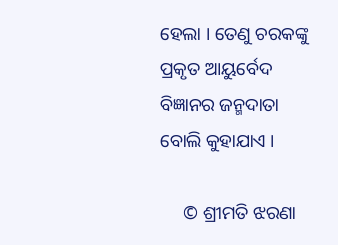ହେଲା । ତେଣୁ ଚରକଙ୍କୁ ପ୍ରକୃତ ଆୟୁର୍ବେଦ ବିଜ୍ଞାନର ଜନ୍ମଦାତା ବୋଲି କୁହାଯାଏ ।

     © ଶ୍ରୀମତି ଝରଣା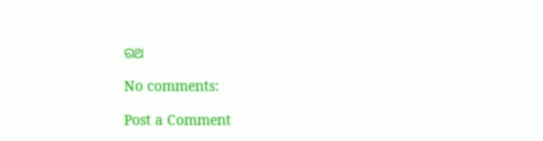ରଥ

No comments:

Post a Comment